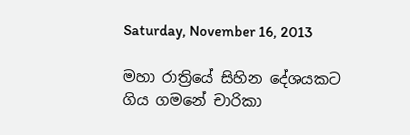Saturday, November 16, 2013

මහා රාත්‍රියේ සිහින දේශයකට ගිය ගමනේ චාරිකා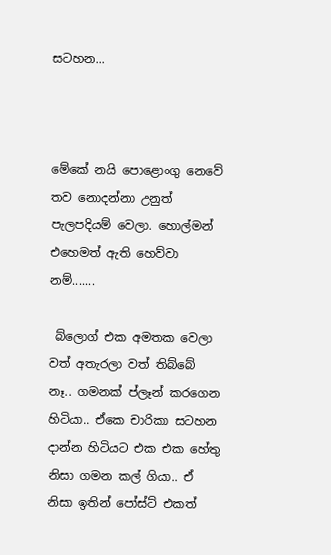සටහන...



මේකේ නයි පොළොංගු නෙවේ තව නොදන්නා උනුත් පැලපදියම් වෙලා. හොල්මන් එහෙමත් ඇති හෙව්වා නම්.......

 බ්ලොග් එක අමතක වෙලා වත් අතැරලා වත් තිබ්බේ නෑ.. ගමනක් ප්ලෑන් කරගෙන හිටියා.. ඒකෙ චාරිකා සටහන දාන්න හිටියට එක එක හේතු නිසා ගමන කල් ගියා.. ඒ නිසා ඉතින් පෝස්ට් එකත්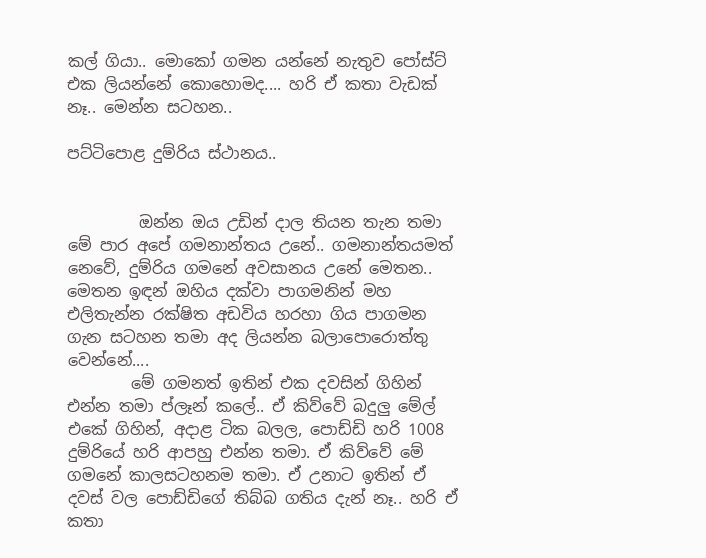කල් ගියා.. මොකෝ ගමන යන්නේ නැතුව පෝස්ට් එක ලියන්නේ කොහොමද.... හරි ඒ කතා වැඩක් නෑ.. මෙන්න සටහන..

පට්ටිපොළ දුම්රිය ස්ථානය..


         ඔන්න ඔය උඩින් දාල තියන තැන තමා මේ පාර අපේ ගමනාන්තය උනේ.. ගමනාන්තයමත් නෙවේ, දුම්රිය ගමනේ අවසානය උනේ මෙතන.. මෙතන ඉඳන් ඔහිය දක්වා පාගමනින් මහ එලිතැන්න රක්ෂිත අඩවිය හරහා ගිය පාගමන ගැන සටහන තමා අද ලියන්න බලාපොරොත්තු වෙන්නේ....
        මේ ගමනත් ඉතින් එක දවසින් ගිහින් එන්න තමා ප්ලෑන් කලේ.. ඒ කිව්වේ බදුලු මේල් එකේ ගිහින්, අදාළ ටික බලල, පොඩ්ඩි හරි 1008 දුම්රියේ හරි ආපහු එන්න තමා. ඒ කිව්වේ මේ ගමනේ කාලසටහනම තමා. ඒ උනාට ඉතින් ඒ දවස් වල පොඩ්ඩිගේ තිබ්බ ගතිය දැන් නෑ.. හරි ඒ කතා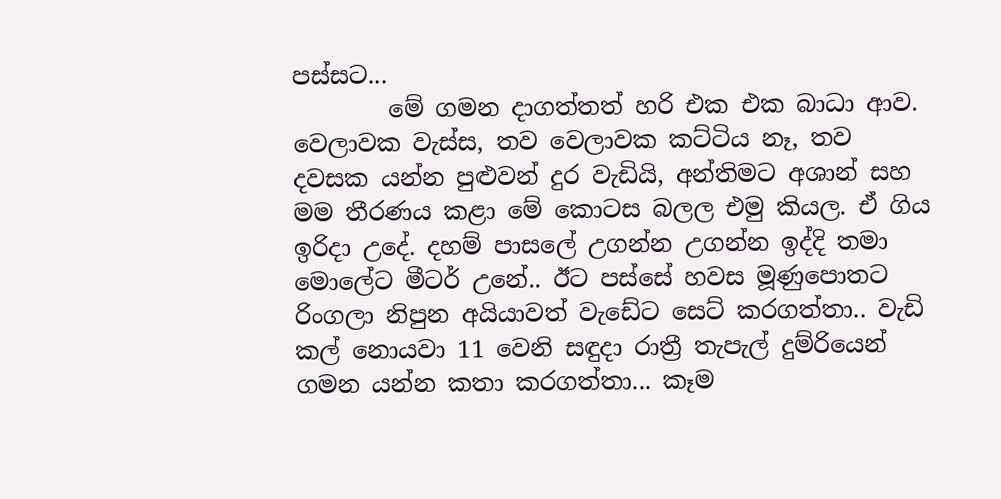පස්සට...
        මේ ගමන දාගත්තත් හරි එක එක බාධා ආව. වෙලාවක වැස්ස, තව වෙලාවක කට්ටිය නෑ, තව දවසක යන්න පුළුවන් දුර වැඩියි, අන්තිමට අශාන් සහ මම තීරණය කළා මේ කොටස බලල එමු කියල. ඒ ගිය ඉරිදා උදේ. දහම් පාසලේ උගන්න උගන්න ඉද්දි තමා මොලේට මීටර් උනේ.. ඊට පස්සේ හවස මූණුපොතට රිංගලා නිපුන අයියාවත් වැඩේට සෙට් කරගත්තා.. වැඩි කල් නොයවා 11 වෙනි සඳුදා රාත්‍රී තැපැල් දුම්රියෙන් ගමන යන්න කතා කරගත්තා... කෑම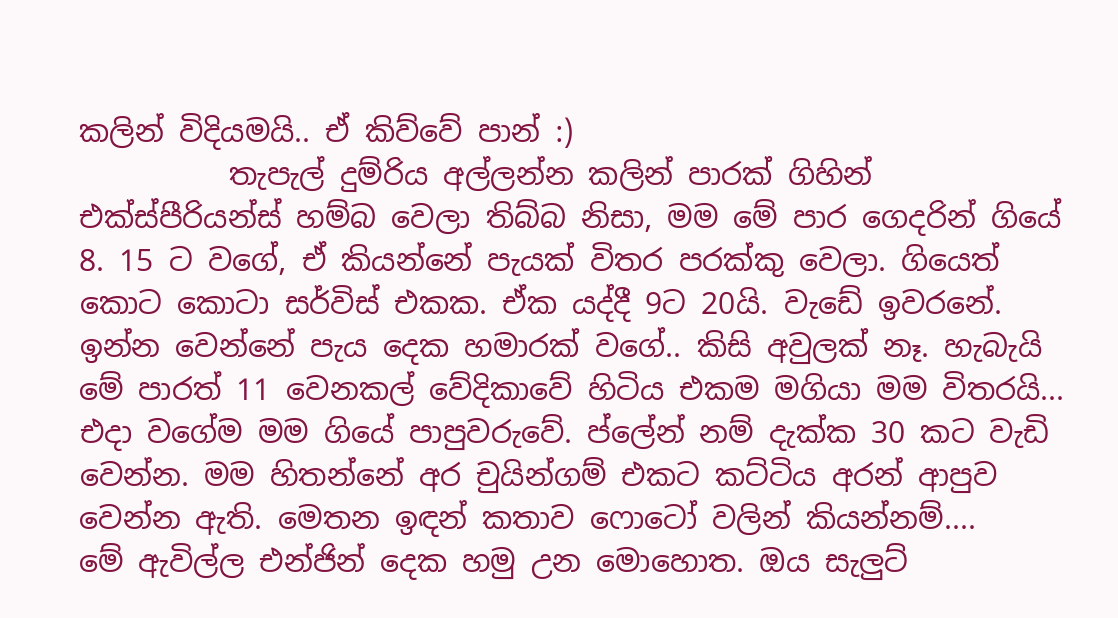කලින් විදියමයි.. ඒ කිව්වේ පාන් :)
          තැපැල් දුම්රිය අල්ලන්න කලින් පාරක් ගිහින් එක්ස්පීරියන්ස් හම්බ වෙලා තිබ්බ නිසා, මම මේ පාර ගෙදරින් ගියේ 8. 15 ට වගේ, ඒ කියන්නේ පැයක් විතර පරක්කු වෙලා. ගියෙත් කොට කොටා සර්විස් එකක. ඒක යද්දී 9ට 20යි. වැඩේ ඉවරනේ. ඉන්න වෙන්නේ පැය දෙක හමාරක් වගේ.. කිසි අවුලක් නෑ. හැබැයි මේ පාරත් 11 වෙනකල් වේදිකාවේ හිටිය එකම මගියා මම විතරයි... එදා වගේම මම ගියේ පාපුවරුවේ. ප්ලේන් නම් දැක්ක 30 කට වැඩි වෙන්න. මම හිතන්නේ අර චුයින්ගම් එකට කට්ටිය අරන් ආපුව වෙන්න ඇති. මෙතන ඉඳන් කතාව ෆොටෝ වලින් කියන්නම්....
මේ ඇවිල්ල එන්ජින් දෙක හමු උන මොහොත. ඔය සැලුට්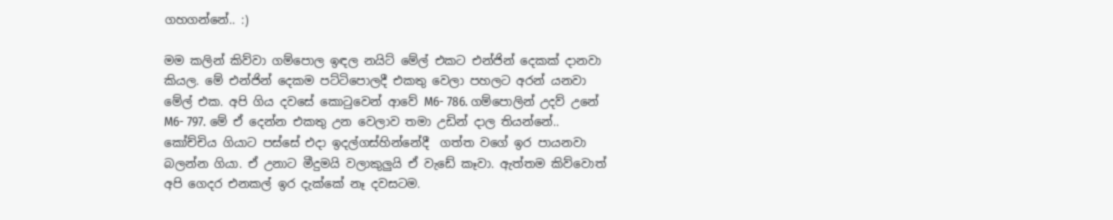ගහගන්නේ.. :)

මම කලින් කිව්වා ගම්පොල ඉඳල නයිට් මේල් එකට එන්ජින් දෙකක් දානවා කියල. මේ එන්ජින් දෙකම පට්ටිපොලදී එකතු වෙලා පහලට අරන් යනවා මේල් එක. අපි ගිය දවසේ කොටුවෙන් ආවේ M6- 786. ගම්පොලින් උදව් උනේ M6- 797. මේ ඒ දෙන්න එකතු උන වෙලාව තමා උඩින් දාල තියන්නේ..
කෝච්චිය ගියාට පස්සේ එදා ඉදල්ගස්හින්නේදී  ගත්ත වගේ ඉර පායනවා බලන්න ගියා. ඒ උනාට මීදුමයි වලාකුලුයි ඒ වැඩේ කෑවා. ඇත්තම කිව්වොත් අපි ගෙදර එනකල් ඉර දැක්කේ නෑ දවසටම.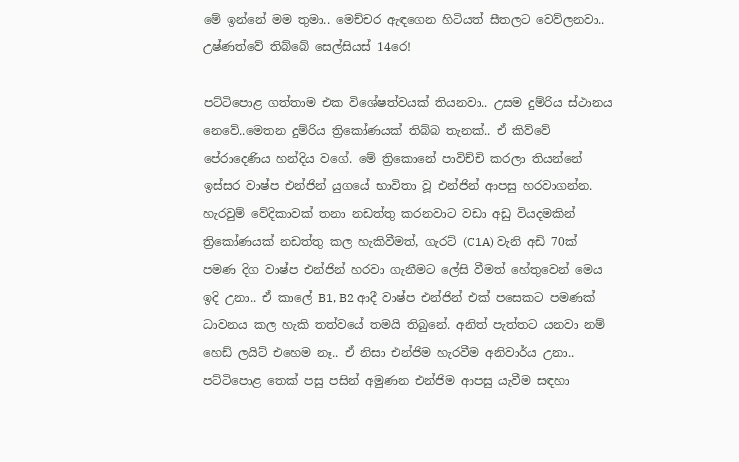මේ ඉන්නේ මම තුමා.. මෙච්චර ඇඳගෙන හිටියත් සීතලට වෙව්ලනවා..  උෂ්ණත්වේ තිබ්බේ සෙල්සියස් 14රෙ!

පට්ටිපොළ ගත්තාම එක විශේෂත්වයක් තියනවා.. උසම දුම්රිය ස්ථානය නෙවේ..මෙතන දුම්රිය ත්‍රිකෝණයක් තිබ්බ තැනක්.. ඒ කිව්වේ පේරාදෙණිය හන්දිය වගේ. මේ ත්‍රිකොනේ පාවිච්චි කරලා තියන්නේ ඉස්සර වාෂ්ප එන්ජින් යුගයේ භාවිතා වූ එන්ජින් ආපසු හරවාගන්න. හැරවුම් වේදිකාවක් තනා නඩත්තු කරනවාට වඩා අඩු වියදමකින් ත්‍රිකෝණයක් නඩත්තු කල හැකිවීමත්, ගැරට් (C1A) වැනි අඩි 70ක් පමණ දිග වාෂ්ප එන්ජින් හරවා ගැනීමට ලේසි වීමත් හේතුවෙන් මෙය ඉදි උනා.. ඒ කාලේ B1, B2 ආදී වාෂ්ප එන්ජින් එක් පසෙකට පමණක් ධාවනය කල හැකි තත්වයේ තමයි තිබුනේ. අනිත් පැත්තට යනවා නම් හෙඩ් ලයිට් එහෙම නෑ.. ඒ නිසා එන්ජිම හැරවීම අනිවාර්ය උනා.. පට්ටිපොළ තෙක් පසු පසින් අමුණන එන්ජිම ආපසු යැවීම සඳහා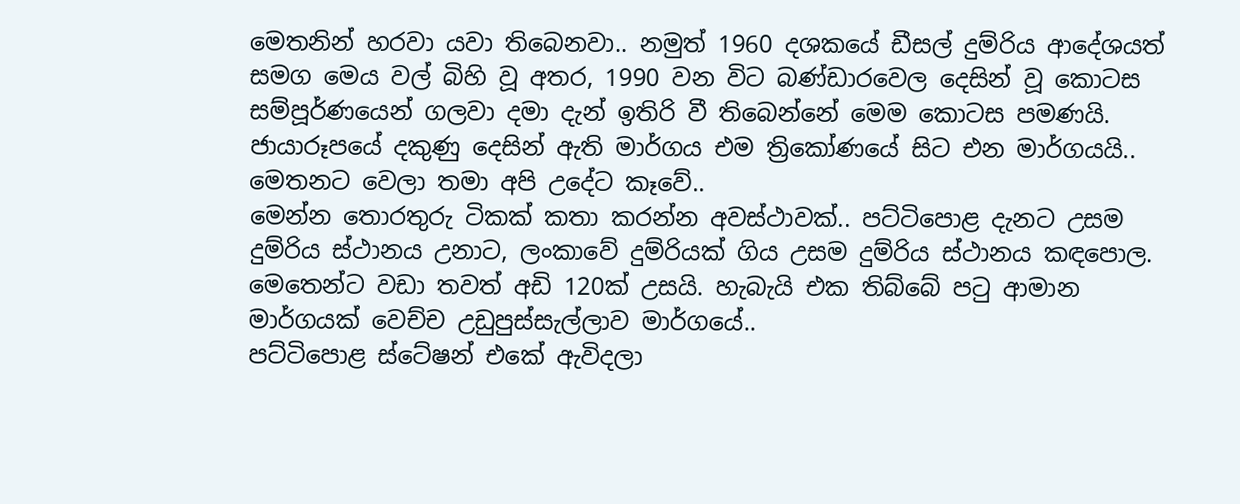මෙතනින් හරවා යවා තිබෙනවා.. නමුත් 1960 දශකයේ ඩීසල් දුම්රිය ආදේශයත් සමග මෙය වල් බිහි වූ අතර, 1990 වන විට බණ්ඩාරවෙල දෙසින් වූ කොටස සම්පූර්ණයෙන් ගලවා දමා දැන් ඉතිරි වී තිබෙන්නේ මෙම කොටස පමණයි. ජායාරූපයේ දකුණු දෙසින් ඇති මාර්ගය එම ත්‍රිකෝණයේ සිට එන මාර්ගයයි..
මෙතනට වෙලා තමා අපි උදේට කෑවේ..
මෙන්න තොරතුරු ටිකක් කතා කරන්න අවස්ථාවක්.. පට්ටිපොළ දැනට උසම දුම්රිය ස්ථානය උනාට, ලංකාවේ දුම්රියක් ගිය උසම දුම්රිය ස්ථානය කඳපොල. මෙතෙන්ට වඩා තවත් අඩි 120ක් උසයි. හැබැයි එක තිබ්බේ පටු ආමාන මාර්ගයක් වෙච්ච උඩුපුස්සැල්ලාව මාර්ගයේ..
පට්ටිපොළ ස්ටේෂන් එකේ ඇවිදලා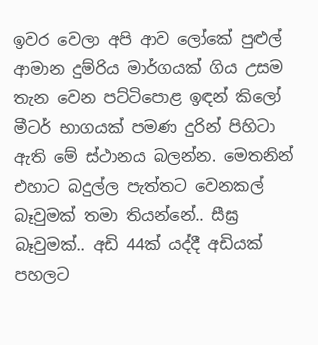ඉවර වෙලා අපි ආව ලෝකේ පුළුල් ආමාන දුම්රිය මාර්ගයක් ගිය උසම තැන වෙන පට්ටිපොළ ඉඳන් කිලෝ මීටර් භාගයක් පමණ දුරින් පිහිටා ඇති මේ ස්ථානය බලන්න. මෙතනින් එහාට බදුල්ල පැත්තට වෙනකල් බෑවුමක් තමා තියන්නේ.. සීඝ්‍ර බෑවුමක්.. අඩි 44ක් යද්දී අඩියක් පහලට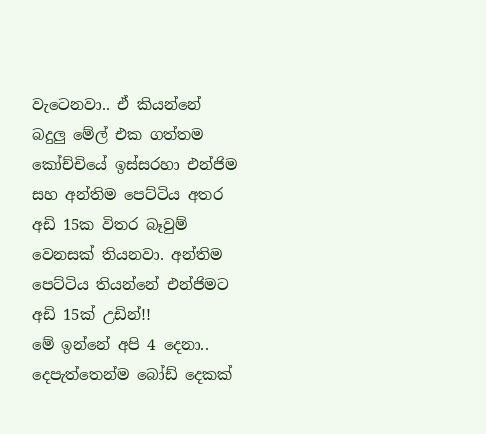වැටෙනවා.. ඒ කියන්නේ බදුලු මේල් එක ගත්තම කෝච්චියේ ඉස්සරහා එන්ජිම සහ අන්තිම පෙට්ටිය අතර අඩි 15ක විතර බෑවුම් වෙනසක් තියනවා. අන්තිම පෙට්ටිය තියන්නේ එන්ජිමට අඩි 15ක් උඩින්!!
මේ ඉන්නේ අපි 4 දෙනා.. දෙපැත්තෙන්ම බෝඩ් දෙකක්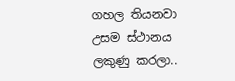ගහල තියනවා උසම ස්ථානය ලකුණු කරලා..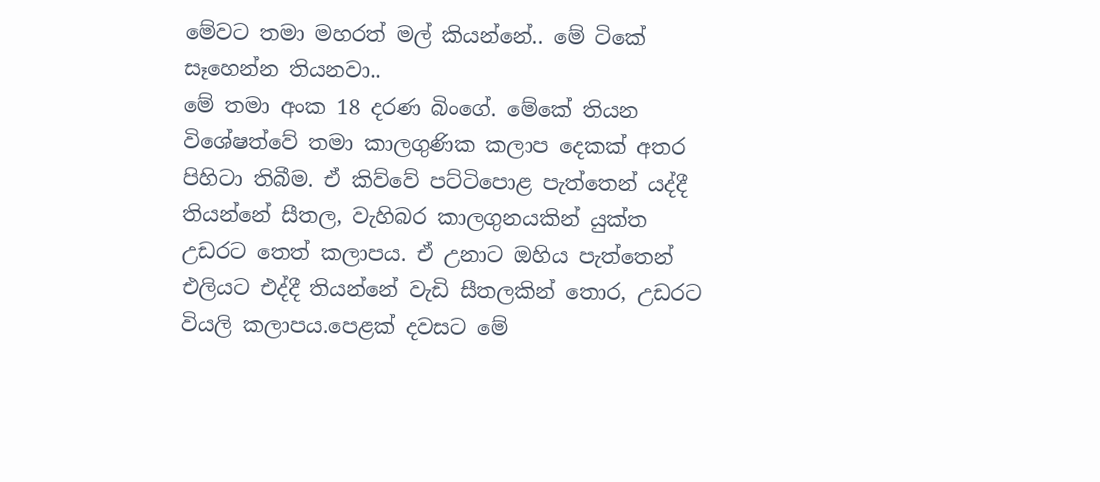මේවට තමා මහරත් මල් කියන්නේ.. මේ ටිකේ සෑහෙන්න තියනවා..
මේ තමා අංක 18 දරණ බිංගේ. මේකේ තියන විශේෂත්වේ තමා කාලගුණික කලාප දෙකක් අතර පිහිටා තිබීම. ඒ කිව්වේ පට්ටිපොළ පැත්තෙන් යද්දී තියන්නේ සීතල, වැහිබර කාලගුනයකින් යුක්ත උඩරට තෙත් කලාපය. ඒ උනාට ඔහිය පැත්තෙන් එලියට එද්දී තියන්නේ වැඩි සීතලකින් තොර, උඩරට වියලි කලාපය.පෙළක් දවසට මේ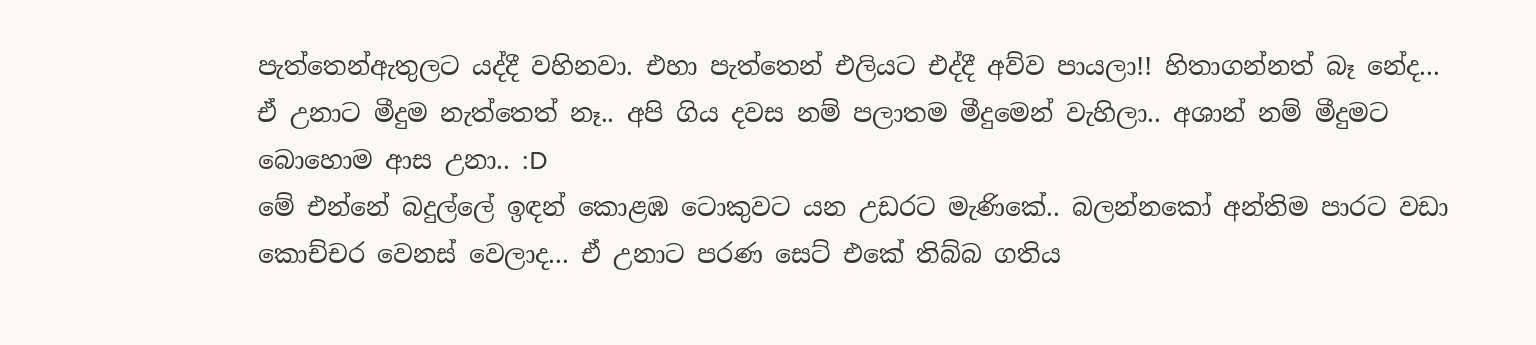පැත්තෙන්ඇතුලට යද්දී වහිනවා. එහා පැත්තෙන් එලියට එද්දී අව්ව පායලා!! හිතාගන්නත් බෑ නේද...
ඒ උනාට මීදුම නැත්තෙත් නෑ.. අපි ගිය දවස නම් පලාතම මීදුමෙන් වැහිලා.. අශාන් නම් මීදුමට බොහොම ආස උනා.. :D
මේ එන්නේ බදුල්ලේ ඉඳන් කොළඹ ටොකුවට යන උඩරට මැණිකේ.. බලන්නකෝ අන්තිම පාරට වඩා කොච්චර වෙනස් වෙලාද... ඒ උනාට පරණ සෙට් එකේ තිබ්බ ගතිය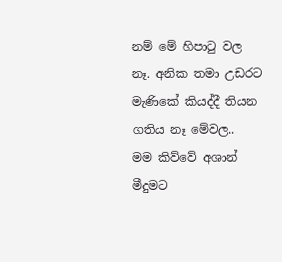නම් මේ හිපාටු වල නෑ. අනික තමා උඩරට මැණිකේ කියද්දී තියන ගතිය නෑ මේවල..
මම කිව්වේ අශාන් මීදුමට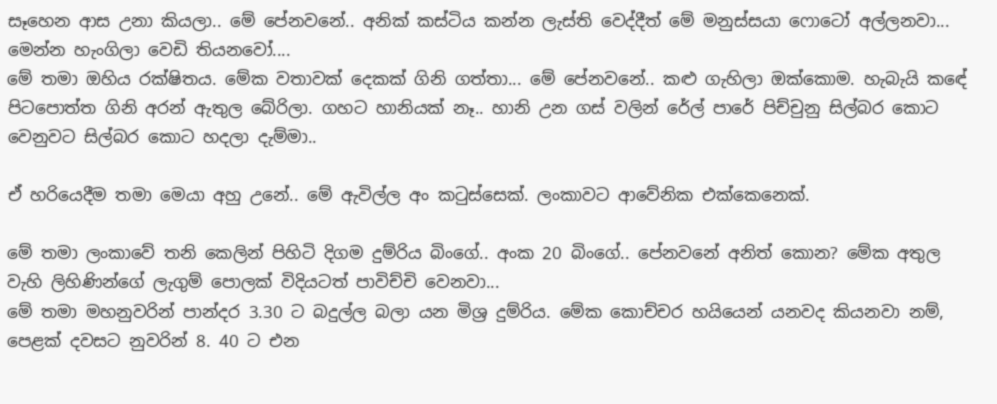සෑහෙන ආස උනා කියලා.. මේ පේනවනේ.. අනික් කස්ටිය කන්න ලැස්ති වෙද්දීත් මේ මනුස්සයා ෆොටෝ අල්ලනවා...
මෙන්න හැංගිලා වෙඩි තියනවෝ....
මේ තමා ඔහිය රක්ෂිතය. මේක වතාවක් දෙකක් ගිනි ගත්තා... මේ පේනවනේ.. කළු ගැහිලා ඔක්කොම. හැබැයි කඳේ පිටපොත්ත ගිනි අරන් ඇතුල බේරිලා. ගහට හානියක් නෑ.. හානි උන ගස් වලින් රේල් පාරේ පිච්චුනු සිල්බර කොට වෙනුවට සිල්බර කොට හදලා දැම්මා..

ඒ හරියෙදීම තමා මෙයා අහු උනේ.. මේ ඇවිල්ල අං කටුස්සෙක්. ලංකාවට ආවේනික එක්කෙනෙක්.

මේ තමා ලංකාවේ තනි කෙලින් පිහිටි දිගම දුම්රිය බිංගේ.. අංක 20 බිංගේ.. පේනවනේ අනිත් කොන? මේක අතුල වැහි ලිහිණින්ගේ ලැගුම් පොලක් විදියටත් පාවිච්චි වෙනවා...
මේ තමා මහනුවරින් පාන්දර 3.30 ට බදුල්ල බලා යන මිශ්‍ර දුම්රිය. මේක කොච්චර හයියෙන් යනවද කියනවා නම්, පෙළක් දවසට නුවරින් 8. 40 ට එන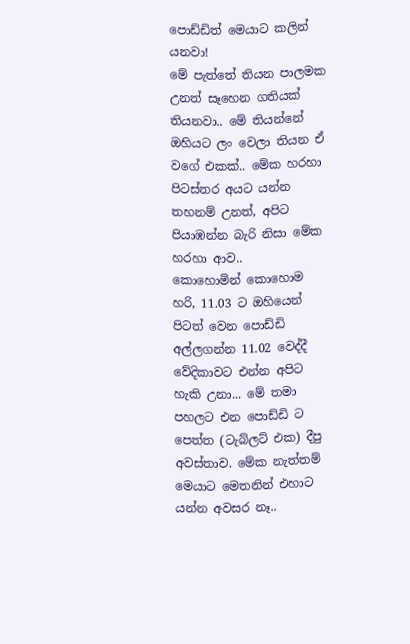පොඩ්ඩිත් මෙයාට කලින් යනවා!
මේ පැත්තේ තියන පාලමක උනත් සෑහෙන ගතියක් තියනවා.. මේ තියන්නේ ඔහියට ලං වෙලා තියන ඒ වගේ එකක්.. මේක හරහා පිටස්තර අයට යන්න තහනම් උනත්, අපිට පියාඹන්න බැරි නිසා මේක හරහා ආව..
කොහොමින් කොහොම හරි, 11.03 ට ඔහියෙන් පිටත් වෙන පොඩ්ඩි අල්ලගන්න 11.02 වෙද්දී වේදිකාවට එන්න අපිට හැකි උනා... මේ තමා පහලට එන පොඩ්ඩි ට පෙත්ත (ටැබ්ලට් එක) දීපු අවස්තාව. මේක නැත්තම් මෙයාට මෙතනින් එහාට යන්න අවසර නෑ..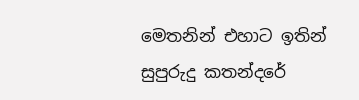මෙතනින් එහාට ඉතින් සුපුරුදු කතන්දරේ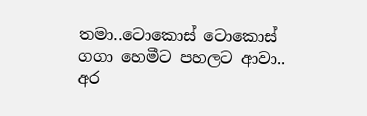තමා..ටොකොස් ටොකොස් ගගා හෙමීට පහලට ආවා.. අර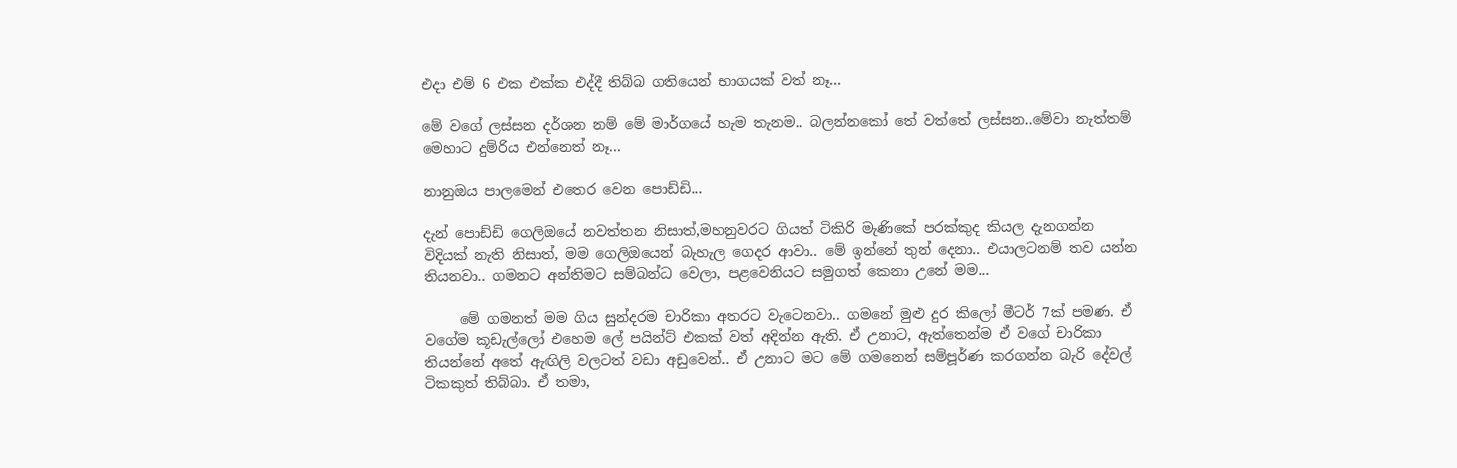එදා එම් 6 එක එක්ක එද්දී තිබ්බ ගතියෙන් භාගයක් වත් නෑ...

මේ වගේ ලස්සන දර්ශන නම් මේ මාර්ගයේ හැම තැනම.. බලන්නකෝ තේ වත්තේ ලස්සන..මේවා නැත්තම් මෙහාට දුම්රිය එන්නෙත් නෑ...

නානුඔය පාලමෙන් එතෙර වෙන පොඩ්ඩි...

දැන් පොඩ්ඩි ගෙලිඔයේ නවත්තන නිසාත්,මහනුවරට ගියත් ටිකිරි මැණිකේ පරක්කුද කියල දැනගන්න විදියක් නැති නිසාත්, මම ගෙලිඔයෙන් බැහැල ගෙදර ආවා.. මේ ඉන්නේ තුන් දෙනා.. එයාලටනම් තව යන්න තියනවා.. ගමනට අන්තිමට සම්බන්ධ වෙලා, පළවෙනියට සමුගත් කෙනා උනේ මම...

     මේ ගමනත් මම ගිය සුන්දරම චාරිකා අතරට වැටෙනවා.. ගමනේ මුළු දුර කිලෝ මීටර් 7ක් පමණ. ඒ වගේම කූඩැල්ලෝ එහෙම ලේ පයින්ට් එකක් වත් අදින්න ඇති. ඒ උනාට, ඇත්තෙන්ම ඒ වගේ චාරිකා තියන්නේ අතේ ඇඟිලි වලටත් වඩා අඩුවෙන්.. ඒ උනාට මට මේ ගමනෙන් සම්පූර්ණ කරගන්න බැරි දේවල් ටිකකුත් තිබ්බා. ඒ තමා,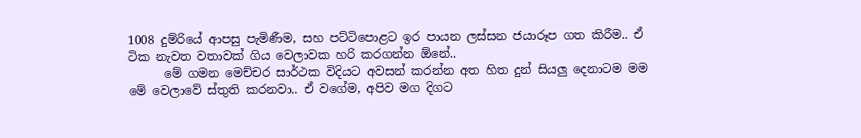1008 දුම්රියේ ආපසු පැමිණීම, සහ පට්ටිපොළට ඉර පායන ලස්සන ජයාරූප ගත කිරීම.. ඒ ටික නැවත වතාවක් ගිය වෙලාවක හරි කරගන්න ඕනේ..
      මේ ගමන මෙච්චර සාර්ථක විදියට අවසන් කරන්න අත හිත දුන් සියලු දෙනාටම මම මේ වෙලාවේ ස්තුති කරනවා.. ඒ වගේම, අපිව මග දිගට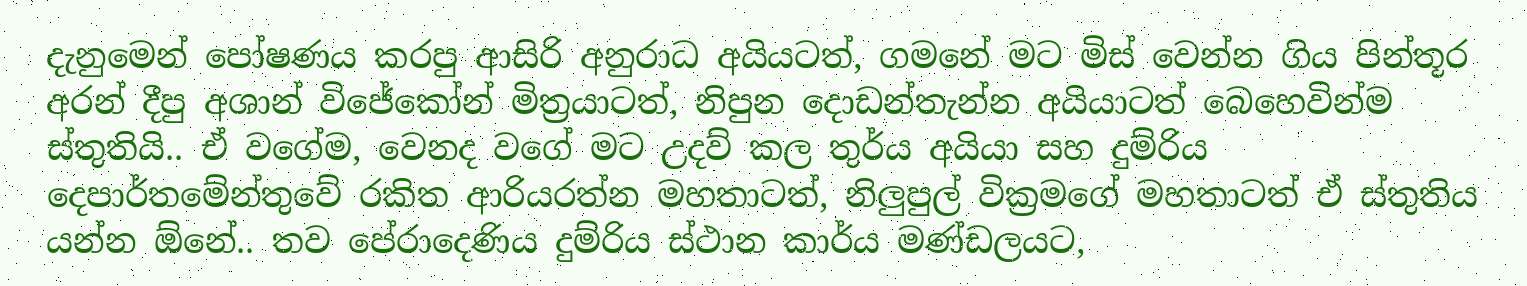දැනුමෙන් පෝෂණය කරපු ආසිරි අනුරාධ අයියටත්, ගමනේ මට මිස් වෙන්න ගිය පින්තූර අරන් දීපු අශාන් විජේකෝන් මිත්‍රයාටත්, නිපුන දොඩන්තැන්න අයියාටත් බෙහෙවින්ම ස්තුතියි.. ඒ වගේම, වෙනද වගේ මට උදව් කල තුර්ය අයියා සහ දුම්රිය දෙපාර්තමේන්තුවේ රකිත ආරියරත්න මහතාටත්, නිලුපුල් වික්‍රමගේ මහතාටත් ඒ ස්තුතිය යන්න ඕනේ.. තව පේරාදෙණිය දුම්රිය ස්ථාන කාර්ය මණ්ඩලයට,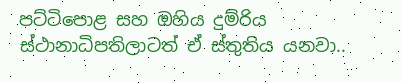පට්ටිපොළ සහ ඔහිය දුම්රිය ස්ථානාධිපතිලාටත් ඒ ස්තුතිය යනවා..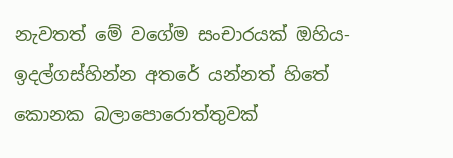නැවතත් මේ වගේම සංචාරයක් ඔහිය- ඉදල්ගස්හින්න අතරේ යන්නත් හිතේ කොනක බලාපොරොත්තුවක්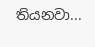තියනවා...